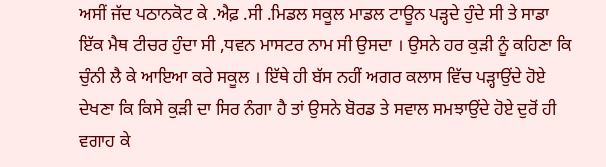ਅਸੀਂ ਜੱਦ ਪਠਾਨਕੋਟ ਕੇ .ਐਫ਼ .ਸੀ .ਮਿਡਲ ਸਕੂਲ ਮਾਡਲ ਟਾਊਨ ਪੜ੍ਹਦੇ ਹੁੰਦੇ ਸੀ ਤੇ ਸਾਡਾ ਇੱਕ ਮੈਥ ਟੀਚਰ ਹੁੰਦਾ ਸੀ ,ਧਵਨ ਮਾਸਟਰ ਨਾਮ ਸੀ ਉਸਦਾ । ਉਸਨੇ ਹਰ ਕੁੜੀ ਨੂੰ ਕਹਿਣਾ ਕਿ ਚੁੰਨੀ ਲੈ ਕੇ ਆਇਆ ਕਰੇ ਸਕੂਲ । ਇੱਥੇ ਹੀ ਬੱਸ ਨਹੀਂ ਅਗਰ ਕਲਾਸ ਵਿੱਚ ਪੜ੍ਹਾਉਂਦੇ ਹੋਏ ਦੇਖਣਾ ਕਿ ਕਿਸੇ ਕੁੜੀ ਦਾ ਸਿਰ ਨੰਗਾ ਹੈ ਤਾਂ ਉਸਨੇ ਬੋਰਡ ਤੇ ਸਵਾਲ ਸਮਝਾਉਂਦੇ ਹੋਏ ਦੁਰੋਂ ਹੀ ਵਗਾਹ ਕੇ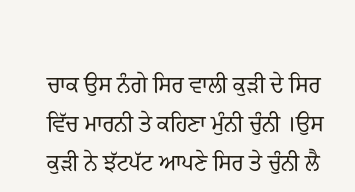ਚਾਕ ਉਸ ਨੰਗੇ ਸਿਰ ਵਾਲੀ ਕੁੜੀ ਦੇ ਸਿਰ ਵਿੱਚ ਮਾਰਨੀ ਤੇ ਕਹਿਣਾ ਮੁੰਨੀ ਚੁੰਨੀ ।ਉਸ ਕੁੜੀ ਨੇ ਝੱਟਪੱਟ ਆਪਣੇ ਸਿਰ ਤੇ ਚੁੰਨੀ ਲੈ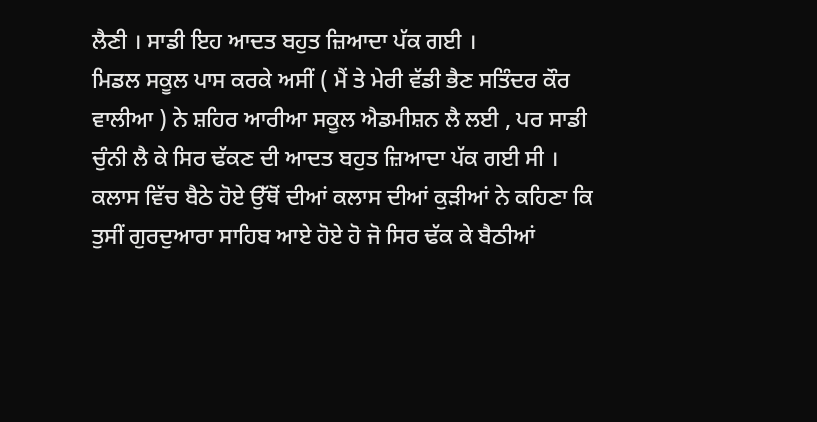ਲੈਣੀ । ਸਾਡੀ ਇਹ ਆਦਤ ਬਹੁਤ ਜ਼ਿਆਦਾ ਪੱਕ ਗਈ ।
ਮਿਡਲ ਸਕੂਲ ਪਾਸ ਕਰਕੇ ਅਸੀਂ ( ਮੈਂ ਤੇ ਮੇਰੀ ਵੱਡੀ ਭੈਣ ਸਤਿੰਦਰ ਕੌਰ ਵਾਲੀਆ ) ਨੇ ਸ਼ਹਿਰ ਆਰੀਆ ਸਕੂਲ ਐਡਮੀਸ਼ਨ ਲੈ ਲਈ , ਪਰ ਸਾਡੀ ਚੁੰਨੀ ਲੈ ਕੇ ਸਿਰ ਢੱਕਣ ਦੀ ਆਦਤ ਬਹੁਤ ਜ਼ਿਆਦਾ ਪੱਕ ਗਈ ਸੀ । ਕਲਾਸ ਵਿੱਚ ਬੈਠੇ ਹੋਏ ਉੱਥੋਂ ਦੀਆਂ ਕਲਾਸ ਦੀਆਂ ਕੁੜੀਆਂ ਨੇ ਕਹਿਣਾ ਕਿ ਤੁਸੀਂ ਗੁਰਦੁਆਰਾ ਸਾਹਿਬ ਆਏ ਹੋਏ ਹੋ ਜੋ ਸਿਰ ਢੱਕ ਕੇ ਬੈਠੀਆਂ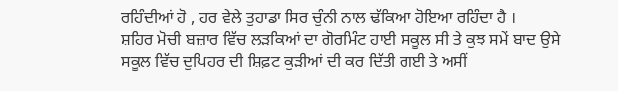ਰਹਿੰਦੀਆਂ ਹੋ , ਹਰ ਵੇਲੇ ਤੁਹਾਡਾ ਸਿਰ ਚੁੰਨੀ ਨਾਲ ਢੱਕਿਆ ਹੋਇਆ ਰਹਿੰਦਾ ਹੈ ।
ਸ਼ਹਿਰ ਮੋਚੀ ਬਜ਼ਾਰ ਵਿੱਚ ਲੜਕਿਆਂ ਦਾ ਗੋਰਮਿੰਟ ਹਾਈ ਸਕੂਲ ਸੀ ਤੇ ਕੁਝ ਸਮੇਂ ਬਾਦ ਉਸੇ ਸਕੂਲ ਵਿੱਚ ਦੁਪਿਹਰ ਦੀ ਸ਼ਿਫ਼ਟ ਕੁੜੀਆਂ ਦੀ ਕਰ ਦਿੱਤੀ ਗਈ ਤੇ ਅਸੀਂ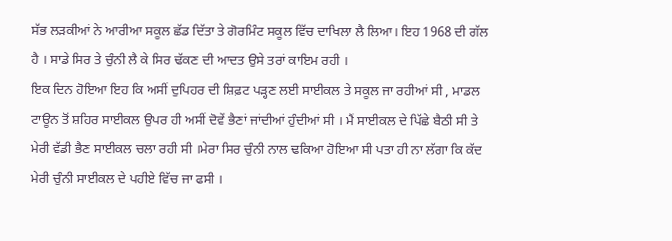ਸੱਭ ਲੜਕੀਆਂ ਨੇ ਆਰੀਆ ਸਕੂਲ ਛੱਡ ਦਿੱਤਾ ਤੇ ਗੋਰਮਿੰਟ ਸਕੂਲ ਵਿੱਚ ਦਾਖਿਲਾ ਲੈ ਲਿਆ। ਇਹ 1968 ਦੀ ਗੱਲ ਹੈ । ਸਾਡੇ ਸਿਰ ਤੇ ਚੁੰਨੀ ਲੈ ਕੇ ਸਿਰ ਢੱਕਣ ਦੀ ਆਦਤ ਉਸੇ ਤਰਾਂ ਕਾਇਮ ਰਹੀ ।
ਇਕ ਦਿਨ ਹੋਇਆ ਇਹ ਕਿ ਅਸੀਂ ਦੁਪਿਹਰ ਦੀ ਸ਼ਿਫ਼ਟ ਪੜ੍ਹਣ ਲਈ ਸਾਈਕਲ ਤੇ ਸਕੂਲ ਜਾ ਰਹੀਆਂ ਸੀ , ਮਾਡਲ ਟਾਊਨ ਤੋਂ ਸ਼ਹਿਰ ਸਾਈਕਲ ਉਪਰ ਹੀ ਅਸੀਂ ਦੋਵੇਂ ਭੈਣਾਂ ਜਾਂਦੀਆਂ ਹੁੰਦੀਆਂ ਸੀ । ਮੈਂ ਸਾਈਕਲ ਦੇ ਪਿੱਛੇ ਬੈਠੀ ਸੀ ਤੇ ਮੇਰੀ ਵੱਡੀ ਭੈਣ ਸਾਈਕਲ ਚਲਾ ਰਹੀ ਸੀ ।ਮੇਰਾ ਸਿਰ ਚੁੰਨੀ ਨਾਲ ਢਕਿਆ ਹੋਇਆ ਸੀ ਪਤਾ ਹੀ ਨਾ ਲੱਗਾ ਕਿ ਕੱਦ ਮੇਰੀ ਚੁੰਨੀ ਸਾਈਕਲ ਦੇ ਪਹੀਏ ਵਿੱਚ ਜਾ ਫਸੀ ।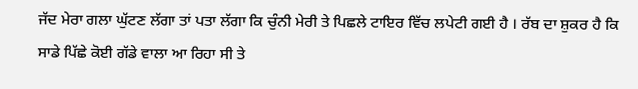ਜੱਦ ਮੇਰਾ ਗਲਾ ਘੁੱਟਣ ਲੱਗਾ ਤਾਂ ਪਤਾ ਲੱਗਾ ਕਿ ਚੁੰਨੀ ਮੇਰੀ ਤੇ ਪਿਛਲੇ ਟਾਇਰ ਵਿੱਚ ਲਪੇਟੀ ਗਈ ਹੈ । ਰੱਬ ਦਾ ਸ਼ੁਕਰ ਹੈ ਕਿ ਸਾਡੇ ਪਿੱਛੇ ਕੋਈ ਗੱਡੇ ਵਾਲਾ ਆ ਰਿਹਾ ਸੀ ਤੇ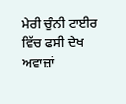ਮੇਰੀ ਚੁੰਨੀ ਟਾਈਰ ਵਿੱਚ ਫਸੀ ਦੇਖ ਅਵਾਜ਼ਾਂ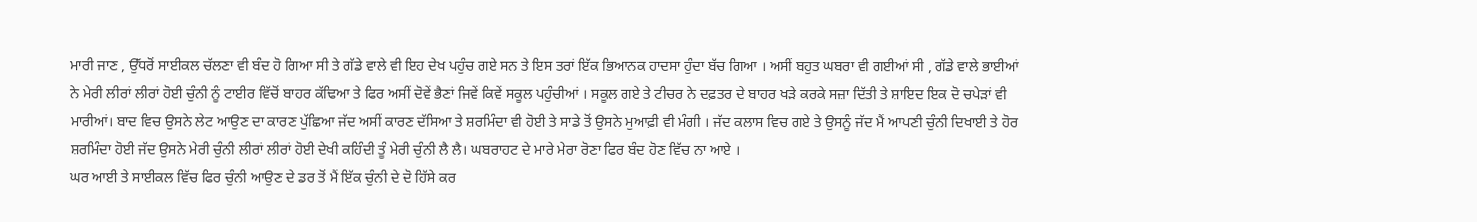ਮਾਰੀ ਜਾਣ , ਉੱਧਰੋਂ ਸਾਈਕਲ ਚੱਲਣਾ ਵੀ ਬੰਦ ਹੋ ਗਿਆ ਸੀ ਤੇ ਗੱਡੇ ਵਾਲੇ ਵੀ ਇਹ ਦੇਖ ਪਹੁੰਚ ਗਏ ਸਨ ਤੇ ਇਸ ਤਰਾਂ ਇੱਕ ਭਿਆਨਕ ਹਾਦਸਾ ਹੁੰਦਾ ਬੱਚ ਗਿਆ । ਅਸੀਂ ਬਹੁਤ ਘਬਰਾ ਵੀ ਗਈਆਂ ਸੀ , ਗੱਡੇ ਵਾਲੇ ਭਾਈਆਂ ਨੇ ਮੇਰੀ ਲੀਰਾਂ ਲੀਰਾਂ ਹੋਈ ਚੁੰਨੀ ਨੂੰ ਟਾਈਰ ਵਿੱਚੋਂ ਬਾਹਰ ਕੱਢਿਆ ਤੇ ਫਿਰ ਅਸੀਂ ਦੋਵੇਂ ਭੈਣਾਂ ਜਿਵੇਂ ਕਿਵੇਂ ਸਕੂਲ ਪਹੁੰਚੀਆਂ । ਸਕੂਲ ਗਏ ਤੇ ਟੀਚਰ ਨੇ ਦਫ਼ਤਰ ਦੇ ਬਾਹਰ ਖੜੇ ਕਰਕੇ ਸਜ਼ਾ ਦਿੱਤੀ ਤੇ ਸ਼ਾਇਦ ਇਕ ਦੋ ਚਪੇੜਾਂ ਵੀ ਮਾਰੀਆਂ। ਬਾਦ ਵਿਚ ਉਸਨੇ ਲੇਟ ਆਉਣ ਦਾ ਕਾਰਣ ਪੁੱਛਿਆ ਜੱਦ ਅਸੀਂ ਕਾਰਣ ਦੱਸਿਆ ਤੇ ਸ਼ਰਮਿੰਦਾ ਵੀ ਹੋਈ ਤੇ ਸਾਡੇ ਤੋਂ ਉਸਨੇ ਮੁਆਫ਼ੀ ਵੀ ਮੰਗੀ । ਜੱਦ ਕਲਾਸ ਵਿਚ ਗਏ ਤੇ ਉਸਨੂੰ ਜੱਦ ਮੈਂ ਆਪਣੀ ਚੁੰਨੀ ਦਿਖਾਈ ਤੇ ਹੋਰ ਸ਼ਰਮਿੰਦਾ ਹੋਈ ਜੱਦ ਉਸਨੇ ਮੇਰੀ ਚੁੰਨੀ ਲੀਰਾਂ ਲੀਰਾਂ ਹੋਈ ਦੇਖੀ ਕਹਿੰਦੀ ਤੂੰ ਮੇਰੀ ਚੁੰਨੀ ਲੈ ਲੈ। ਘਬਰਾਹਟ ਦੇ ਮਾਰੇ ਮੇਰਾ ਰੋਣਾ ਫਿਰ ਬੰਦ ਹੋਣ ਵਿੱਚ ਨਾ ਆਏ ।
ਘਰ ਆਈ ਤੇ ਸਾਈਕਲ ਵਿੱਚ ਫਿਰ ਚੁੰਨੀ ਆਉਣ ਦੇ ਡਰ ਤੋਂ ਮੈਂ ਇੱਕ ਚੁੰਨੀ ਦੇ ਦੋ ਹਿੱਸੇ ਕਰ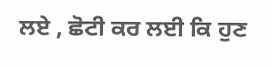ਲਏ , ਛੋਟੀ ਕਰ ਲਈ ਕਿ ਹੁਣ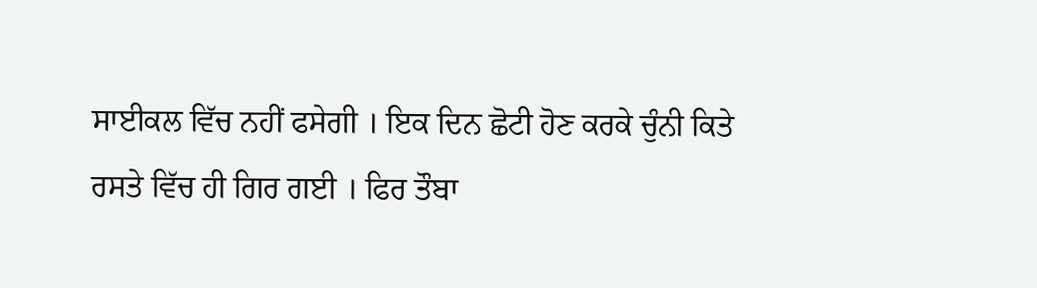ਸਾਈਕਲ ਵਿੱਚ ਨਹੀਂ ਫਸੇਗੀ । ਇਕ ਦਿਨ ਛੋਟੀ ਹੋਣ ਕਰਕੇ ਚੁੰਨੀ ਕਿਤੇ ਰਸਤੇ ਵਿੱਚ ਹੀ ਗਿਰ ਗਈ । ਫਿਰ ਤੌਬਾ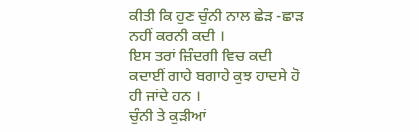ਕੀਤੀ ਕਿ ਹੁਣ ਚੁੰਨੀ ਨਾਲ ਛੇੜ -ਛਾੜ ਨਹੀਂ ਕਰਨੀ ਕਦੀ ।
ਇਸ ਤਰਾਂ ਜ਼ਿੰਦਗੀ ਵਿਚ ਕਦੀ ਕਦਾਈਂ ਗਾਹੇ ਬਗਾਹੇ ਕੁਝ ਹਾਦਸੇ ਹੋ ਹੀ ਜਾਂਦੇ ਹਨ ।
ਚੁੰਨੀ ਤੇ ਕੁੜੀਆਂ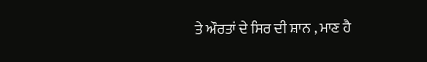ਤੇ ਔਰਤਾਂ ਦੇ ਸਿਰ ਦੀ ਸ਼ਾਨ , ਮਾਣ ਹੈ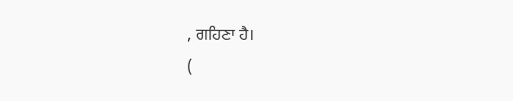, ਗਹਿਣਾ ਹੈ।
(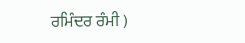ਰਮਿੰਦਰ ਰੰਮੀ )